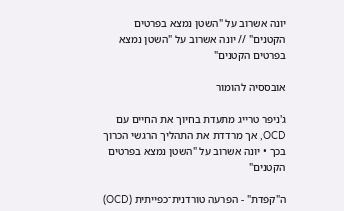יונה אשרוב על "השטן נמצא בפרטים הקטנים" // יונה אשרוב על "השטן נמצא בפרטים הקטנים"

אובססיה להומור

ג'ניפר טרייג מתעדת בחיוך את החיים עם OCD, אך מרדדת את התהליך הרגשי הכרוך בכך • יונה אשרוב על "השטן נמצא בפרטים הקטנים"

ה"קפדת" - הפרעה טורדנית־כפייתית (OCD)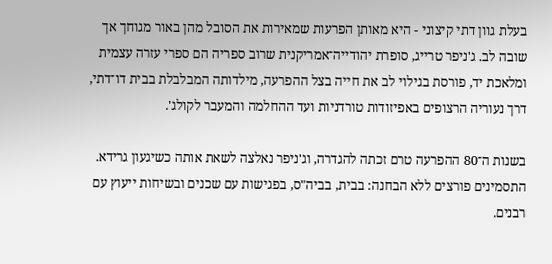בעלת גוון דתי קיצוני - היא מאותן הפרעות שמאירות את הסובל מהן באור מגוחך אך שובה לב. ג'ניפר טרייג, סופרת יהודייה־אמריקנית שרוב ספריה הם ספרי עזרה עצמית ומלאכת יד, פורסת בגילוי לב את חייה בצל ההפרעה, מילדותה המבלבלת בבית דו־דתי, דרך נעוריה הרצופים באפיזודות טורדניות ועד ההחלמה והמעבר לקולג'.

בשנות ה־80 ההפרעה טרם זכתה להגדרה, וג'ניפר נאלצה לשאת אותה כשיגעון גרידא. התסמינים פורצים ללא הבחנה: בבית, בביה"ס, בפגישות עם שכנים ובשיחות ייעוץ עם רבנים.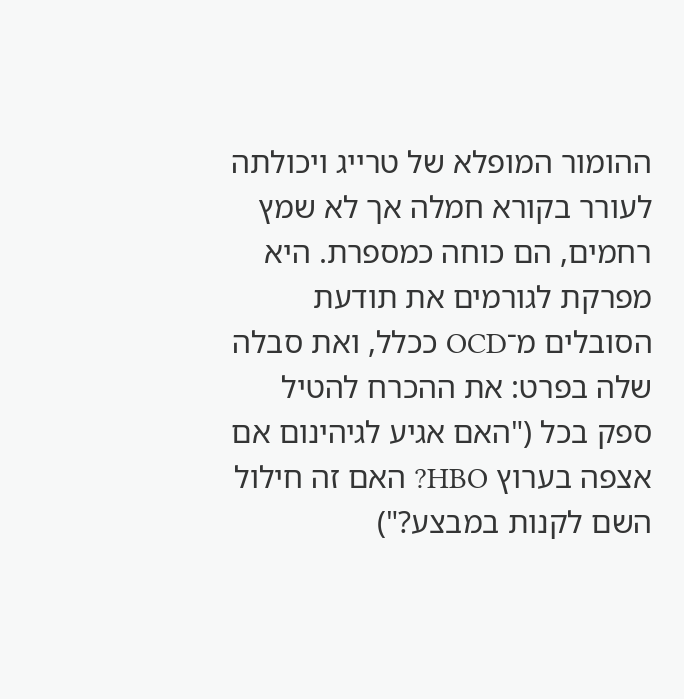ההומור המופלא של טרייג ויכולתה לעורר בקורא חמלה אך לא שמץ רחמים, הם כוחה כמספרת. היא מפרקת לגורמים את תודעת הסובלים מ־OCD ככלל, ואת סבלה שלה בפרט: את ההכרח להטיל ספק בכל ("האם אגיע לגיהינום אם אצפה בערוץ HBO? האם זה חילול השם לקנות במבצע?")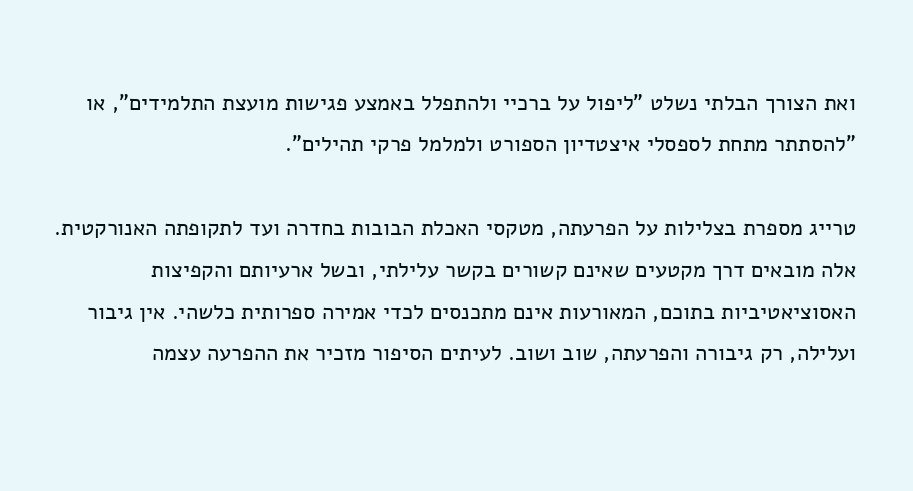ואת הצורך הבלתי נשלט "ליפול על ברכיי ולהתפלל באמצע פגישות מועצת התלמידים", או "להסתתר מתחת לספסלי איצטדיון הספורט ולמלמל פרקי תהילים".

טרייג מספרת בצלילות על הפרעתה, מטקסי האכלת הבובות בחדרה ועד לתקופתה האנורקטית. אלה מובאים דרך מקטעים שאינם קשורים בקשר עלילתי, ובשל ארעיותם והקפיצות האסוציאטיביות בתוכם, המאורעות אינם מתכנסים לכדי אמירה ספרותית כלשהי. אין גיבור ועלילה, רק גיבורה והפרעתה, שוב ושוב. לעיתים הסיפור מזכיר את ההפרעה עצמה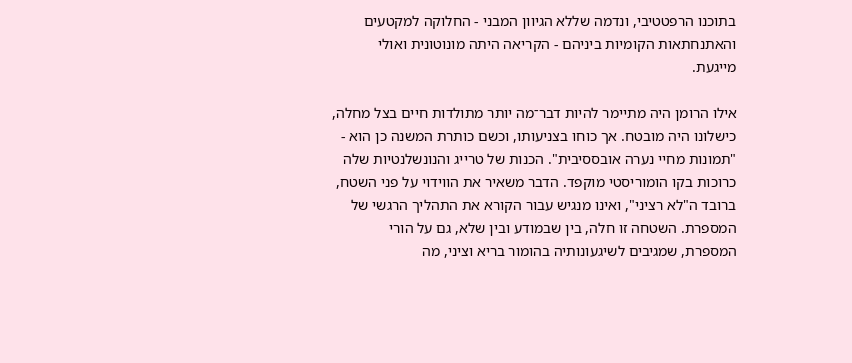בתוכנו הרפטטיבי, ונדמה שללא הגיוון המבני - החלוקה למקטעים והאתנחתאות הקומיות ביניהם - הקריאה היתה מונוטונית ואולי מייגעת.

אילו הרומן היה מתיימר להיות דבר־מה יותר מתולדות חיים בצל מחלה, כישלונו היה מובטח. אך כוחו בצניעותו, וכשם כותרת המשנה כן הוא - "תמונות מחיי נערה אובססיבית". הכנות של טרייג והנונשלנטיות שלה כרוכות בקו הומוריסטי מוקפד. הדבר משאיר את הווידוי על פני השטח, ברובד ה"לא רציני", ואינו מנגיש עבור הקורא את התהליך הרגשי של המספרת. השטחה זו חלה, בין שבמודע ובין שלא, גם על הורי המספרת, שמגיבים לשיגעונותיה בהומור בריא וציני, מה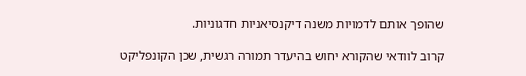שהופך אותם לדמויות משנה דיקנסיאניות חדגוניות.

קרוב לוודאי שהקורא יחוש בהיעדר תמורה רגשית, שכן הקונפליקט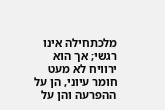מלכתחילה אינו רגשי; אך הוא ירוויח לא מעט חומר עיוני, הן על ההפרעה והן על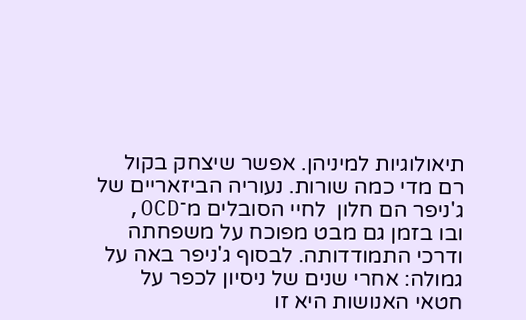תיאולוגיות למיניהן. אפשר שיצחק בקול רם מדי כמה שורות. נעוריה הביזאריים של ג'ניפר הם חלון  לחיי הסובלים מ־OCD, ובו בזמן גם מבט מפוכח על משפחתה ודרכי התמודדותה. לבסוף ג'ניפר באה על גמולה: אחרי שנים של ניסיון לכפר על חטאי האנושות היא זו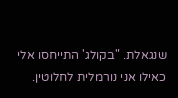שנגאלת. "בקולג' התייחסו אלי כאילו אני נורמלית לחלוטין.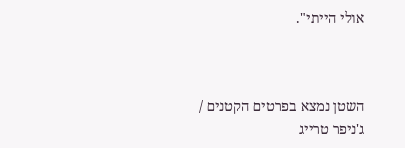אולי הייתי".



השטן נמצא בפרטים הקטנים / ג'ניפר טרייג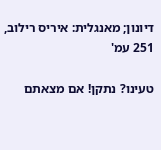דיונון; מאנגלית: איריס רילוב, 251 עמ'

טעינו? נתקן! אם מצאתם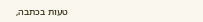טעות בכתבה,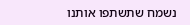נשמח שתשתפו אותנו